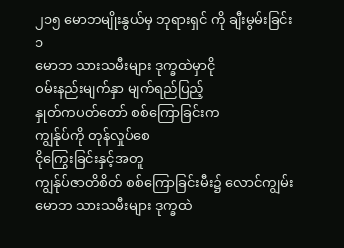၂၁၅ မောဘမျိုးနွယ်မှ ဘုရားရှင် ကို ချီးမွမ်းခြင်း
၁
မောဘ သားသမီးများ ဒုက္ခထဲမှာငို
ဝမ်းနည်းမျက်နှာ မျက်ရည်ပြည့်
နှုတ်ကပတ်တော် စစ်ကြောခြင်းက
ကျွန်ုပ်ကို တုန်လှုပ်စေ
ငိုကြွေးခြင်းနှင့်အတူ
ကျွန်ုပ်ဇာတိစိတ် စစ်ကြောခြင်းမီး၌ လောင်ကျွမ်း
မောဘ သားသမီးများ ဒုက္ခထဲ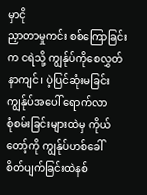မှာငို
ညှာတာမှုကင်း စစ်ကြောခြင်းက ငရဲသို့ ကျွန်ုပ်ကိုစေလွှတ်
နာကျင်၊ ပဲ့ပြင်ဆုံးမခြင်း ကျွန်ုပ်အပေါ် ရောက်လာ
စုံစမ်းခြင်းများထဲမှ ကိုယ်တော့်ကို ကျွန်ုပ်ဟစ်ခေါ်
စိတ်ပျက်ခြင်းထဲနစ်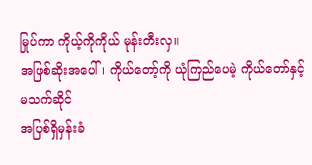မြုပ်ကာ ကိုယ့်ကိုကိုယ် မုန်းတီးလှ။
အဖြစ်ဆိုးအပေါ်၊ ကိုယ်တော့်ကို ယုံကြည်ပေမဲ့ ကိုယ်တော်နှင့် မသက်ဆိုင်
အပြစ်ရှိမှန်းခံ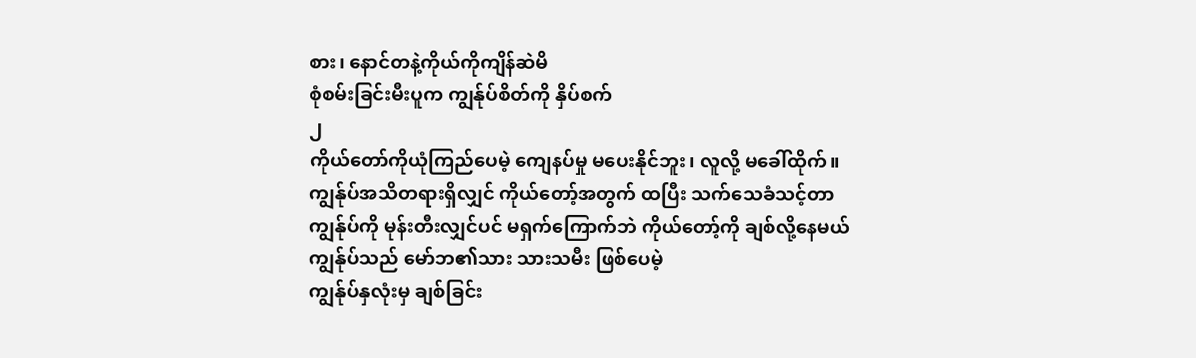စား၊ နောင်တနဲ့ကိုယ်ကိုကျိန်ဆဲမိ
စုံစမ်းခြင်းမီးပူက ကျွန်ုပ်စိတ်ကို နှိပ်စက်
၂
ကိုယ်တော်ကိုယုံကြည်ပေမဲ့ ကျေနပ်မှု မပေးနိုင်ဘူး၊ လူလို့ မခေါ်ထိုက်။
ကျွန်ုပ်အသိတရားရှိလျှင် ကိုယ်တော့်အတွက် ထပြီး သက်သေခံသင့်တာ
ကျွန်ုပ်ကို မုန်းတီးလျှင်ပင် မရှက်ကြောက်ဘဲ ကိုယ်တော့်ကို ချစ်လို့နေမယ်
ကျွန်ုပ်သည် မော်ဘ၏သား သားသမီး ဖြစ်ပေမဲ့
ကျွန်ုပ်နှလုံးမှ ချစ်ခြင်း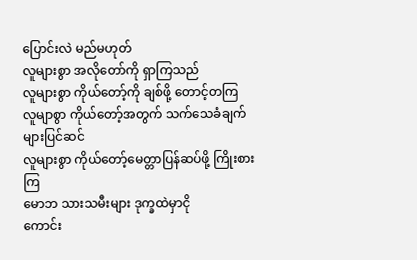ပြောင်းလဲ မည်မဟုတ်
လူများစွာ အလိုတော်ကို ရှာကြသည်
လူများစွာ ကိုယ်တော့်ကို ချစ်ဖို့ တောင့်တကြ
လူမျာစွာ ကိုယ်တော့်အတွက် သက်သေခံချက်များပြင်ဆင်
လူများစွာ ကိုယ်တော့်မေတ္တာပြန်ဆပ်ဖို့ ကြိုးစားကြ
မောဘ သားသမီးများ ဒုက္ခထဲမှာငို
ကောင်း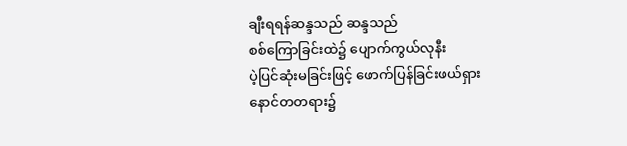ချီးရရန်ဆန္ဒသည် ဆန္ဒသည်
စစ်ကြောခြင်းထဲ၌ ပျောက်ကွယ်လုနီး
ပဲ့ပြင်ဆုံးမခြင်းဖြင့် ဖောက်ပြန်ခြင်းဖယ်ရှား
နောင်တတရား၌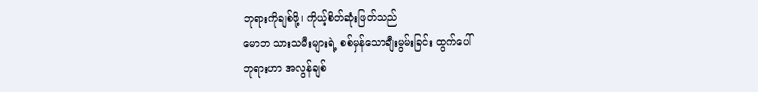ဘုရားကိုချစ်ဖို့၊ ကိုယ့်စိတ်ဆုံးဖြတ်သည်
မောဘ သားသမီးများရဲ့ စစ်မှန်သောချီးမွမ်းခြင်း ထွက်ပေါ်
ဘုရားဟာ အလွန်ချစ်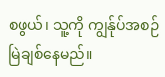စဖွယ်၊ သူ့ကို ကျွန်ုပ်အစဉ်မြဲချစ်နေမည်။